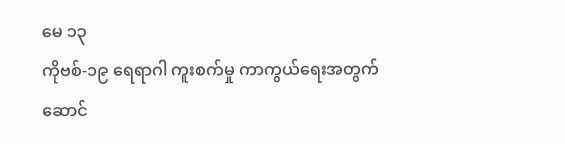မေ ၁၃
ကိုဗစ်-၁၉ ရေရာဂါ ကူးစက်မှု ကာကွယ်ရေးအတွက် ဆောင်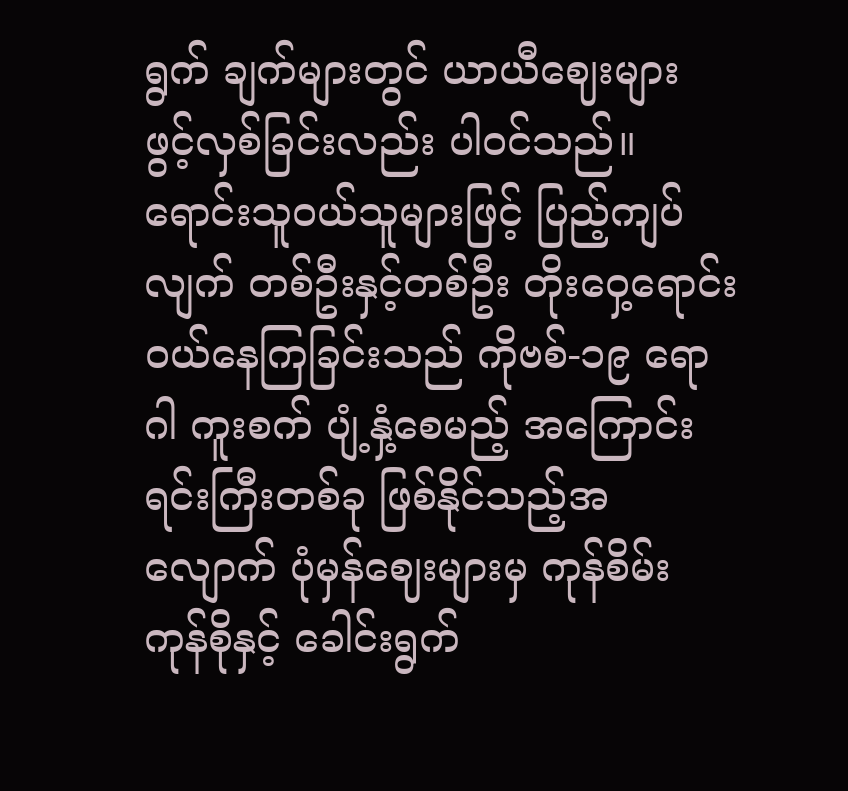ရွက် ချက်များတွင် ယာယီဈေးများ ဖွင့်လှစ်ခြင်းလည်း ပါဝင်သည်။
ရောင်းသူဝယ်သူများဖြင့် ပြည့်ကျပ်လျက် တစ်ဦးနှင့်တစ်ဦး တိုးဝှေ့ရောင်းဝယ်နေကြခြင်းသည် ကိုဗစ်-၁၉ ရောဂါ ကူးစက် ပျံ့နှံ့စေမည့် အကြောင်းရင်းကြီးတစ်ခု ဖြစ်နိုင်သည့်အလျောက် ပုံမှန်ဈေးများမှ ကုန်စိမ်း ကုန်စိုနှင့် ခေါင်းရွက်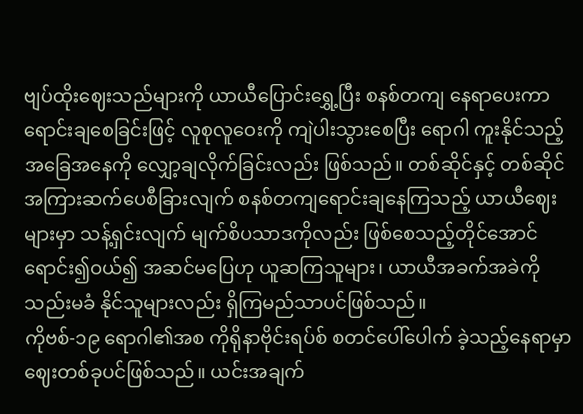ဗျပ်ထိုးဈေးသည်များကို ယာယီပြောင်းရွှေ့ပြီး စနစ်တကျ နေရာပေးကာ
ရောင်းချစေခြင်းဖြင့် လူစုလူဝေးကို ကျဲပါးသွားစေပြီး ရောဂါ ကူးနိုင်သည့် အခြေအနေကို လျှော့ချလိုက်ခြင်းလည်း ဖြစ်သည်။ တစ်ဆိုင်နှင့် တစ်ဆိုင်အကြားဆက်ပေစီခြားလျက် စနစ်တကျရောင်းချနေကြသည့် ယာယီဈေးများမှာ သန့်ရှင်းလျက် မျက်စိပသာဒကိုလည်း ဖြစ်စေသည့်တိုင်အောင် ရောင်း၍ဝယ်၍ အဆင်မပြေဟု ယူဆကြသူများ၊ ယာယီအခက်အခဲကို သည်းမခံ နိုင်သူများလည်း ရှိကြမည်သာပင်ဖြစ်သည်။
ကိုဗစ်-၁၉ ရောဂါ၏အစ ကိုရိုနာဗိုင်းရပ်စ် စတင်ပေါ်ပေါက် ခဲ့သည့်နေရာမှာ ဈေးတစ်ခုပင်ဖြစ်သည်။ ယင်းအချက်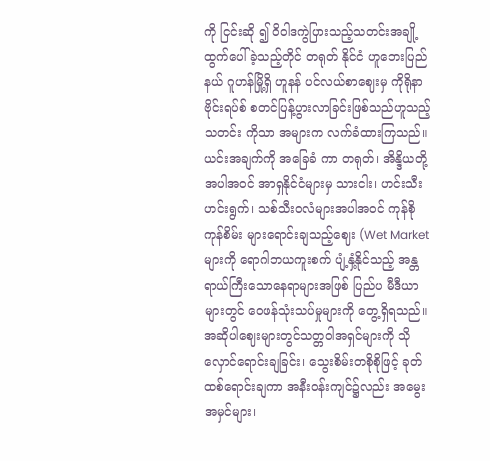ကို ငြင်းဆို ၍ ဝိဝါဒကွဲပြားသည့်သတင်းအချို့ ထွက်ပေါ်ခဲ့သည့်တိုင် တရုတ် နိုင်ငံ ဟူဘေးပြည်နယ် ဂူဟန်မြို့ရှိ ဟူနန် ပင်လယ်စာဈေးမှ ကိုရိုနာဗိုင်းရပ်စ် စတင်ပြန့်ပွားလာခြင်းဖြစ်သည်ဟူသည့် သတင်း ကိုသာ အများက လက်ခံထားကြသည်။ ယင်းအချက်ကို အခြေခံ ကာ တရုတ်၊ အိန္ဒိယတို့အပါအဝင် အာရှနိုင်ငံများမှ သားငါး၊ ဟင်းသီးဟင်းရွက်၊ သစ်သီးဝလံများအပါအဝင် ကုန်စို ကုန်စိမ်း များရောင်းချသည့်ဈေး (Wet Market များကို ရောဂါဘယကူးစက် ပျံ့နှံ့နိုင်သည့် အန္တရာယ်ကြီးသောနေရာများအဖြစ် ပြည်ပ မီဒီယာများတွင် ဝေဖန်သုံးသပ်မှုများကို တွေ့ရှိရသည်။
အဆိုပါဈေးများတွင်သတ္တဝါအရှင်များကို သိုလှောင်ရောင်းချခြင်း၊ သွေးစိမ်းတစိုစိုဖြင့် ခုတ်ထစ်ရောင်းချကာ အနီးဝန်းကျင်၌လည်း အမွေးအမှင်များ၊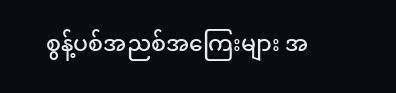စွန့်ပစ်အညစ်အကြေးများ အ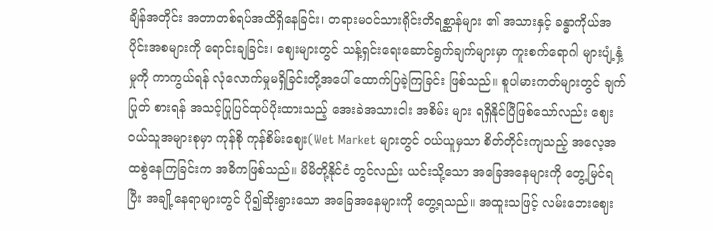ချိန်အတိုင်း အတာတစ်ရပ်အထိရှိနေခြင်း၊ တရားမဝင်သားရိုင်းတိရစ္ဆာန်များ ၏ အသားနှင့် ခန္ဓာကိုယ်အပိုင်းအစများကို ရောင်းချခြင်း၊ ဈေးများတွင် သန့်ရှင်းရေးဆောင်ရွက်ချက်များမှာ ကူးစက်ရောဂါ များပျံ့နှံ့မှုကို ကာကွယ်ရန် လုံလောက်မှုမရှိခြင်းတို့အပေါ် ထောက်ပြခဲ့ကြခြင်း ဖြစ်သည်။ စူပါမားကတ်များတွင် ချက်ပြုတ် စားရန် အသင့်ပြုပြင်ထုပ်ပိုးထားသည့် အေးခဲအသားငါး အစိမ်း များ ရရှိနိုင်ပြီဖြစ်သော်လည်း ဈေးဝယ်သူအများစုမှာ ကုန်စို ကုန်စိမ်းဈေး(Wet Market များတွင် ဝယ်ယူမှသာ စိတ်တိုင်းကျသည့် အလေ့အထစွဲနေကြခြင်းက အဓိကဖြစ်သည်။ မိမိတို့နိုင်ငံ တွင်လည်း ယင်းသို့သော အခြေအနေများကို တွေ့မြင်ရပြီး အချို့နေရာများတွင် ပို၍ဆိုးရွားသော အခြေအနေများကို တွေ့ရသည်။ အထူးသဖြင့် လမ်းဘေးဈေး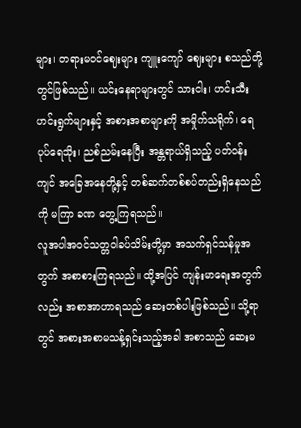များ၊ တရားမဝင်ဈေးများ ကျူးကျော် ဈေးများ စသည်တို့တွင်ဖြစ်သည်။ ယင်းနေရာများတွင် သားငါး၊ ဟင်းသီးဟင်းရွက်များနှင့် အစားအစာများကို အမှိုက်သရိုက်၊ ရေပုပ်ရေသိုး၊ ညစ်ညမ်းနေပြီး အန္တရာယ်ရှိသည့် ပတ်ဝန်းကျင် အခြေအနေတို့နှင့် တစ်ဆက်တစ်စပ်တည်းရှိနေသည်ကို မကြာ ခဏ တွေ့ကြရသည်။
လူအပါအဝင်သတ္တဝါခပ်သိမ်းတို့မှာ အသက်ရှင်သန်မှုအတွက် အစာစားကြရသည်။ ထို့အပြင် ကျန်းမာရေးအတွက်လည်း အစာအာဟာရသည် ဆေးတစ်ပါးဖြစ်သည်။ သို့ရာတွင် အစားအစာမသန့်ရှင်းသည့်အခါ အစာသည် ဆေးမ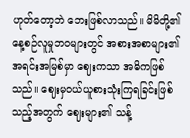ဟုတ်တော့ဘဲ ဘေးဖြစ်လာသည်။ မိမိတို့၏ နေ့စဉ်လူမှုဘဝများတွင် အစားအစာများ၏ အရင်းအမြစ်မှာ ဈေးကသာ အဓိကဖြစ်သည်။ ဈေးမှဝယ်ယူစားသုံးကြရခြင်းဖြစ်သည့်အတွက် ဈေးများ၏ သန့်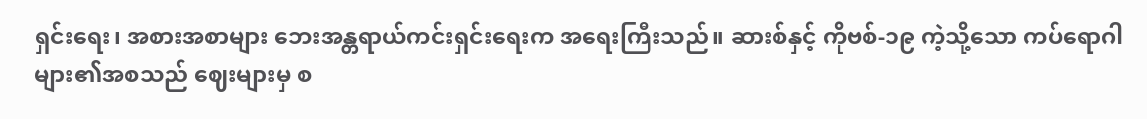ရှင်းရေး၊ အစားအစာများ ဘေးအန္တရာယ်ကင်းရှင်းရေးက အရေးကြီးသည်။ ဆားစ်နှင့် ကိုဗစ်-၁၉ ကဲ့သို့သော ကပ်ရောဂါ များ၏အစသည် ဈေးများမှ စ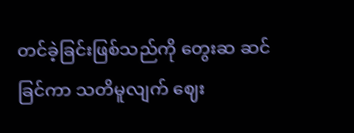တင်ခဲ့ခြင်းဖြစ်သည်ကို တွေးဆ ဆင်ခြင်ကာ သတိမူလျက် ဈေး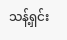သန့်ရှင်း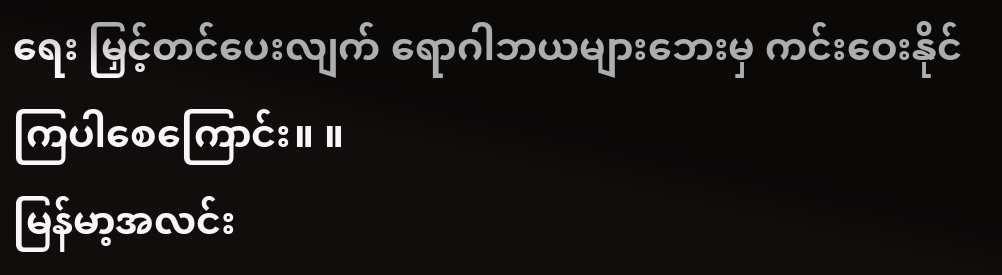ရေး မြှင့်တင်ပေးလျက် ရောဂါဘယများဘေးမှ ကင်းဝေးနိုင်ကြပါစေကြောင်း။ ။
မြန်မာ့အလင်း